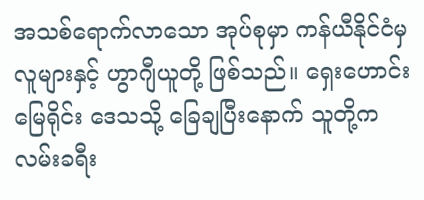အသစ်ရောက်လာသော အုပ်စုမှာ ကန်ယီနိုင်ငံမှ လူများနှင့် ဟွာဂျီယူတို့ ဖြစ်သည်။ ရှေးဟောင်းမြေရိုင်း ဒေသသို့ ခြေချပြီးနောက် သူတို့က လမ်းခရီး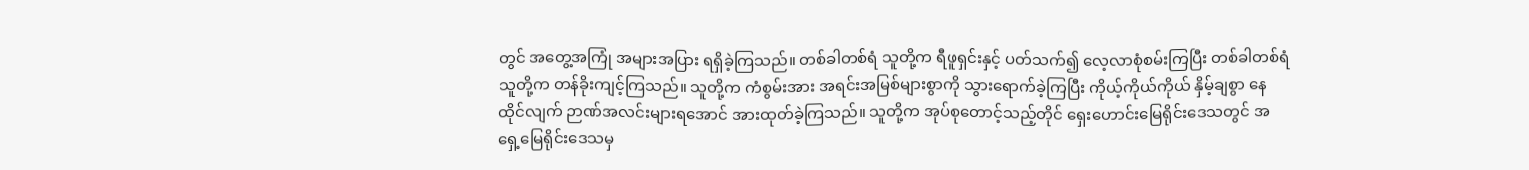တွင် အတွေ့အကြုံ အများအပြား ရရှိခဲ့ကြသည်။ တစ်ခါတစ်ရံ သူတို့က ရီဖူရှင်းနှင့် ပတ်သက်၍ လေ့လာစုံစမ်းကြပြီး တစ်ခါတစ်ရံ သူတို့က တန်ခိုးကျင့်ကြသည်။ သူတို့က ကံစွမ်းအား အရင်းအမြစ်များစွာကို သွားရောက်ခဲ့ကြပြီး ကိုယ့်ကိုယ်ကိုယ် နှိမ့်ချစွာ နေထိုင်လျက် ဉာဏ်အလင်းများရအောင် အားထုတ်ခဲ့ကြသည်။ သူတို့က အုပ်စုတောင့်သည့်တိုင် ရှေးဟောင်းမြေရိုင်းဒေသတွင် အရှေ့မြေရိုင်းဒေသမှ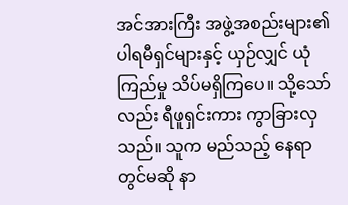အင်အားကြီး အဖွဲ့အစည်းများ၏ ပါရမီရှင်များနှင့် ယှဉ်လျှင် ယုံကြည်မှု သိပ်မရှိကြပေ။ သို့သော်လည်း ရီဖူရှင်းကား ကွာခြားလှသည်။ သူက မည်သည့် နေရာတွင်မဆို နာ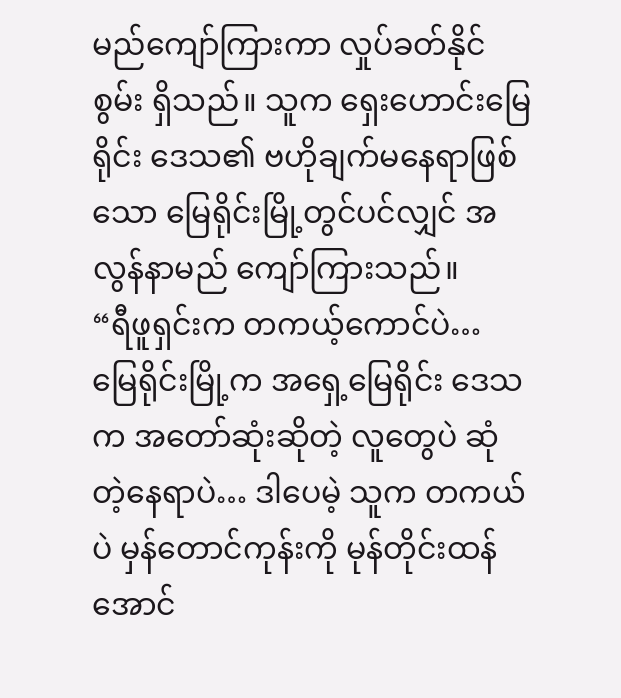မည်ကျော်ကြားကာ လှုပ်ခတ်နိုင်စွမ်း ရှိသည်။ သူက ရှေးဟောင်းမြေရိုင်း ဒေသ၏ ဗဟိုချက်မနေရာဖြစ်သော မြေရိုင်းမြို့တွင်ပင်လျှင် အလွန်နာမည် ကျော်ကြားသည်။
“ရီဖူရှင်းက တကယ့်ကောင်ပဲ… မြေရိုင်းမြို့က အရှေ့မြေရိုင်း ဒေသက အတော်ဆုံးဆိုတဲ့ လူတွေပဲ ဆုံတဲ့နေရာပဲ… ဒါပေမဲ့ သူက တကယ်ပဲ မှန်တောင်ကုန်းကို မုန်တိုင်းထန်အောင်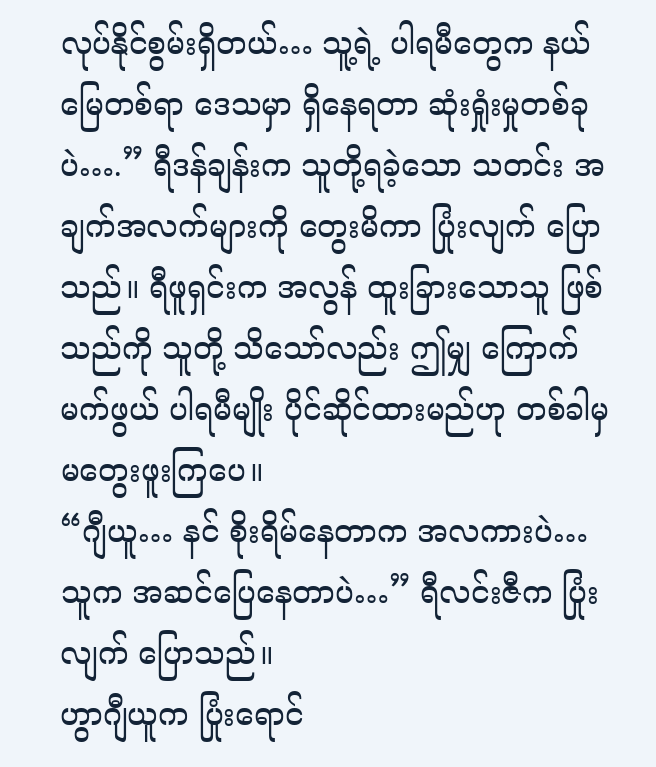လုပ်နိုင်စွမ်းရှိတယ်… သူ့ရဲ့ ပါရမီတွေက နယ်မြေတစ်ရာ ဒေသမှာ ရှိနေရတာ ဆုံးရှုံးမှုတစ်ခုပဲ….” ရီဒန်ချန်းက သူတို့ရခဲ့သော သတင်း အချက်အလက်များကို တွေးမိကာ ပြုံးလျက် ပြောသည်။ ရီဖူရှင်းက အလွန် ထူးခြားသောသူ ဖြစ်သည်ကို သူတို့ သိသော်လည်း ဤမျှ ကြောက်မက်ဖွယ် ပါရမီမျိုး ပိုင်ဆိုင်ထားမည်ဟု တစ်ခါမှ မတွေးဖူးကြပေ။
“ဂျီယူ… နင် စိုးရိမ်နေတာက အလကားပဲ… သူက အဆင်ပြေနေတာပဲ…” ရီလင်းဇီက ပြုံးလျက် ပြောသည်။
ဟွာဂျီယူက ပြုံးရောင်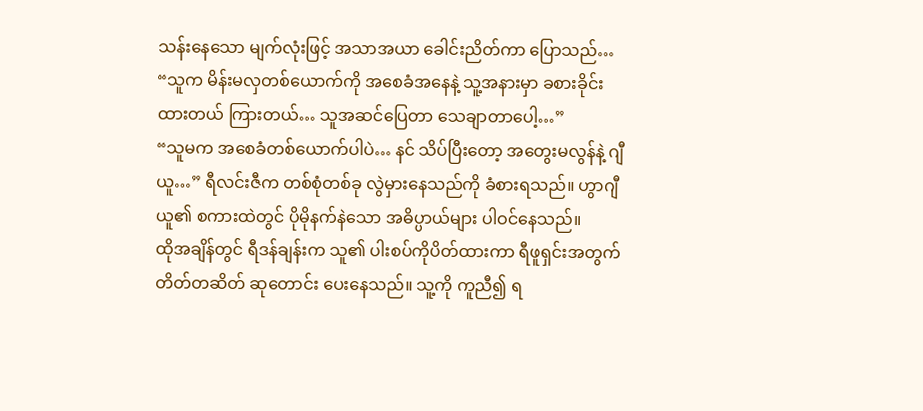သန်းနေသော မျက်လုံးဖြင့် အသာအယာ ခေါင်းညိတ်ကာ ပြောသည်… “သူက မိန်းမလှတစ်ယောက်ကို အစေခံအနေနဲ့ သူ့အနားမှာ ခစားခိုင်းထားတယ် ကြားတယ်… သူအဆင်ပြေတာ သေချာတာပေါ့…”
“သူမက အစေခံတစ်ယောက်ပါပဲ… နင် သိပ်ပြီးတော့ အတွေးမလွန်နဲ့ ဂျီယူ…” ရီလင်းဇီက တစ်စုံတစ်ခု လွဲမှားနေသည်ကို ခံစားရသည်။ ဟွာဂျီယူ၏ စကားထဲတွင် ပိုမိုနက်နဲသော အဓိပ္ပာယ်များ ပါဝင်နေသည်။
ထိုအချိန်တွင် ရီဒန်ချန်းက သူ၏ ပါးစပ်ကိုပိတ်ထားကာ ရီဖူရှင်းအတွက် တိတ်တဆိတ် ဆုတောင်း ပေးနေသည်။ သူ့ကို ကူညီ၍ ရ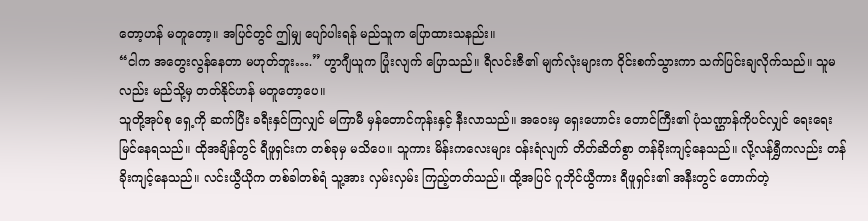တော့ဟန် မတူတော့။ အပြင်တွင် ဤမျှ ပျော်ပါးရန် မည်သူက ပြောထားသနည်း။
“ငါက အတွေးလွန်နေတာ မဟုတ်ဘူး….” ဟွာဂျီယူက ပြုံးလျက် ပြောသည်။ ရီလင်းဇီ၏ မျက်လုံးများက ဝိုင်းစက်သွားကာ သက်ပြင်းချလိုက်သည်။ သူမလည်း မည်သို့မှ တတ်နိုင်ဟန် မတူတော့ပေ။
သူတို့အုပ်စု ရှေ့ကို ဆက်ပြီး ခရီးနှင်ကြလျှင် မကြာမီ မှန်တောင်ကုန်းနှင့် နီးလာသည်။ အဝေးမှ ရှေးဟောင်း တောင်ကြီး၏ ပုံသဏ္ဌာန်ကိုပင်လျှင် ရေးရေးမြင်နေရသည်။ ထိုအချိန်တွင် ရီဖူရှင်းက တစ်ခုမှ မသိပေ။ သူကား မိန်းကလေးများ ဝန်းရံလျက် တိတ်ဆိတ်စွာ တန်ခိုးကျင့်နေသည်။ လို့လန်ရွှီကလည်း တန်ခိုးကျင့်နေသည်။ လင်းယွီယိုက တစ်ခါတစ်ရံ သူ့အား လှမ်းလှမ်း ကြည့်တတ်သည်။ ထို့အပြင် ဂူဘိုင်ယွီကား ရီဖူရှင်း၏ အနီးတွင် တောက်တဲ့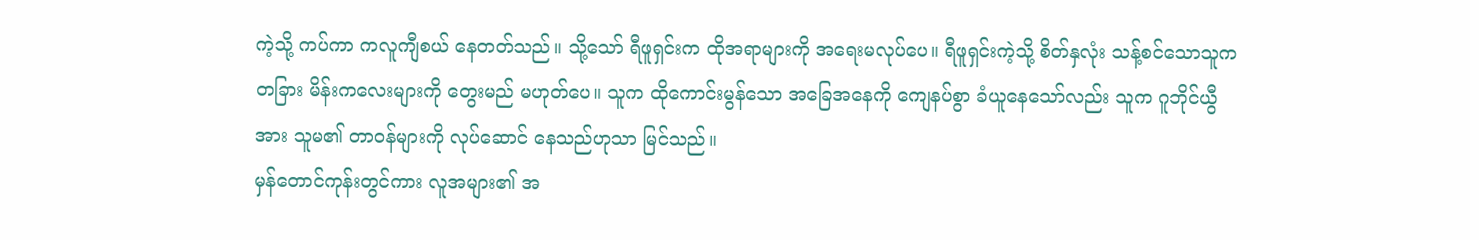ကဲ့သို့ ကပ်ကာ ကလူကျီစယ် နေတတ်သည်။ သို့သော် ရီဖူရှင်းက ထိုအရာများကို အရေးမလုပ်ပေ။ ရီဖူရှင်းကဲ့သို့ စိတ်နှလုံး သန့်စင်သောသူက တခြား မိန်းကလေးများကို တွေးမည် မဟုတ်ပေ။ သူက ထိုကောင်းမွန်သော အခြေအနေကို ကျေနပ်စွာ ခံယူနေသော်လည်း သူက ဂူဘိုင်ယွီအား သူမ၏ တာဝန်များကို လုပ်ဆောင် နေသည်ဟုသာ မြင်သည်။
မှန်တောင်ကုန်းတွင်ကား လူအများ၏ အ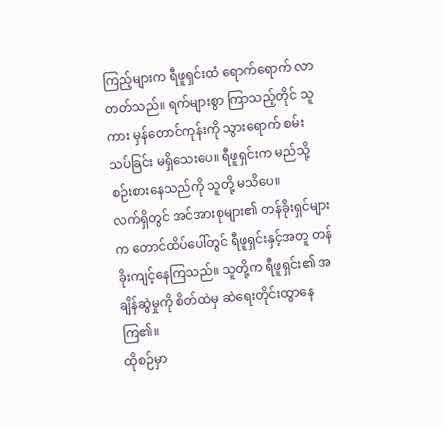ကြည့်များက ရီဖူရှင်းထံ ရောက်ရောက် လာတတ်သည်။ ရက်များစွာ ကြာသည့်တိုင် သူကား မှန်တောင်ကုန်းကို သွားရောက် စမ်းသပ်ခြင်း မရှိသေးပေ။ ရီဖူရှင်းက မည်သို့ စဉ်းစားနေသည်ကို သူတို့ မသိပေ။
လက်ရှိတွင် အင်အားစုများ၏ တန်ခိုးရှင်များက တောင်ထိပ်ပေါ်တွင် ရီဖူရှင်းနှင့်အတူ တန်ခိုးကျင့်နေကြသည်။ သူတို့က ရီဖူရှင်း၏ အချိန်ဆွဲမှုကို စိတ်ထဲမှ ဆဲရေးတိုင်းထွာနေကြ၏။
ထိုစဉ်မှာ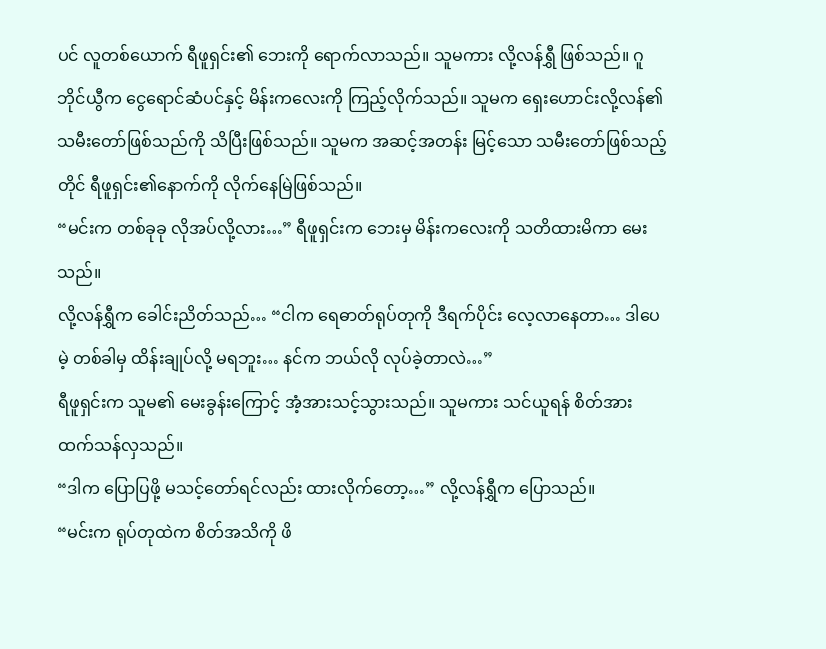ပင် လူတစ်ယောက် ရီဖူရှင်း၏ ဘေးကို ရောက်လာသည်။ သူမကား လို့လန်ရွှီ ဖြစ်သည်။ ဂူဘိုင်ယွီက ငွေရောင်ဆံပင်နှင့် မိန်းကလေးကို ကြည့်လိုက်သည်။ သူမက ရှေးဟောင်းလို့လန်၏ သမီးတော်ဖြစ်သည်ကို သိပြီးဖြစ်သည်။ သူမက အဆင့်အတန်း မြင့်သော သမီးတော်ဖြစ်သည့်တိုင် ရီဖူရှင်း၏နောက်ကို လိုက်နေမြဲဖြစ်သည်။
“မင်းက တစ်ခုခု လိုအပ်လို့လား…” ရီဖူရှင်းက ဘေးမှ မိန်းကလေးကို သတိထားမိကာ မေးသည်။
လို့လန်ရွှီက ခေါင်းညိတ်သည်… “ငါက ရေဓာတ်ရုပ်တုကို ဒီရက်ပိုင်း လေ့လာနေတာ… ဒါပေမဲ့ တစ်ခါမှ ထိန်းချုပ်လို့ မရဘူး… နင်က ဘယ်လို လုပ်ခဲ့တာလဲ…”
ရီဖူရှင်းက သူမ၏ မေးခွန်းကြောင့် အံ့အားသင့်သွားသည်။ သူမကား သင်ယူရန် စိတ်အား ထက်သန်လှသည်။
“ဒါက ပြောပြဖို့ မသင့်တော်ရင်လည်း ထားလိုက်တော့…” လို့လန်ရွှီက ပြောသည်။
“မင်းက ရုပ်တုထဲက စိတ်အသိကို ဖိ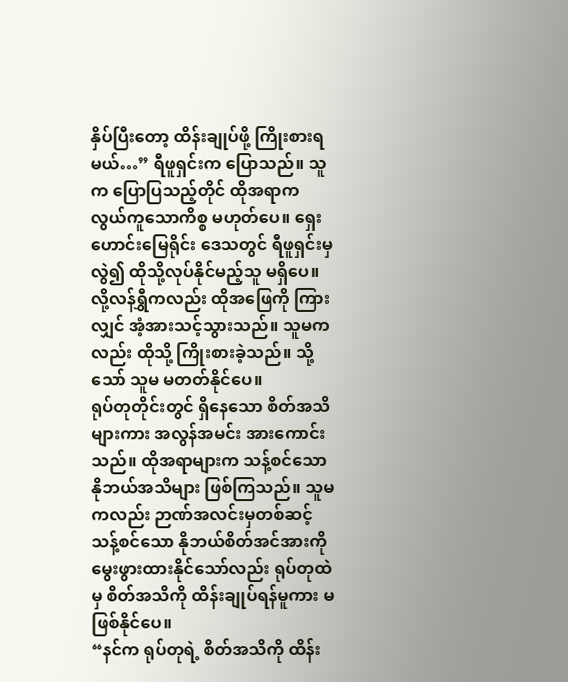နှိပ်ပြီးတော့ ထိန်းချုပ်ဖို့ ကြိုးစားရမယ်…” ရီဖူရှင်းက ပြောသည်။ သူက ပြောပြသည့်တိုင် ထိုအရာက လွယ်ကူသောကိစ္စ မဟုတ်ပေ။ ရှေးဟောင်းမြေရိုင်း ဒေသတွင် ရီဖူရှင်းမှ လွဲ၍ ထိုသို့လုပ်နိုင်မည့်သူ မရှိပေ။
လို့လန်ရွှီကလည်း ထိုအဖြေကို ကြားလျှင် အံ့အားသင့်သွားသည်။ သူမကလည်း ထိုသို့ ကြိုးစားခဲ့သည်။ သို့သော် သူမ မတတ်နိုင်ပေ။
ရုပ်တုတိုင်းတွင် ရှိနေသော စိတ်အသိများကား အလွန်အမင်း အားကောင်းသည်။ ထိုအရာများက သန့်စင်သော နိုဘယ်အသိများ ဖြစ်ကြသည်။ သူမကလည်း ဉာဏ်အလင်းမှတစ်ဆင့် သန့်စင်သော နိုဘယ်စိတ်အင်အားကို မွေးဖွားထားနိုင်သော်လည်း ရုပ်တုထဲမှ စိတ်အသိကို ထိန်းချုပ်ရန်မူကား မဖြစ်နိုင်ပေ။
“နင်က ရုပ်တုရဲ့ စိတ်အသိကို ထိန်း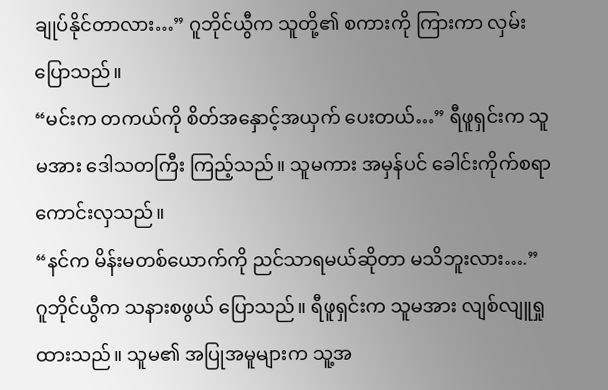ချုပ်နိုင်တာလား…” ဂူဘိုင်ယွီက သူတို့၏ စကားကို ကြားကာ လှမ်းပြောသည်။
“မင်းက တကယ်ကို စိတ်အနှောင့်အယှက် ပေးတယ်…” ရီဖူရှင်းက သူမအား ဒေါသတကြီး ကြည့်သည်။ သူမကား အမှန်ပင် ခေါင်းကိုက်စရာ ကောင်းလှသည်။
“နင်က မိန်းမတစ်ယောက်ကို ညင်သာရမယ်ဆိုတာ မသိဘူးလား….” ဂူဘိုင်ယွီက သနားစဖွယ် ပြောသည်။ ရီဖူရှင်းက သူမအား လျစ်လျူရှုထားသည်။ သူမ၏ အပြုအမူများက သူ့အ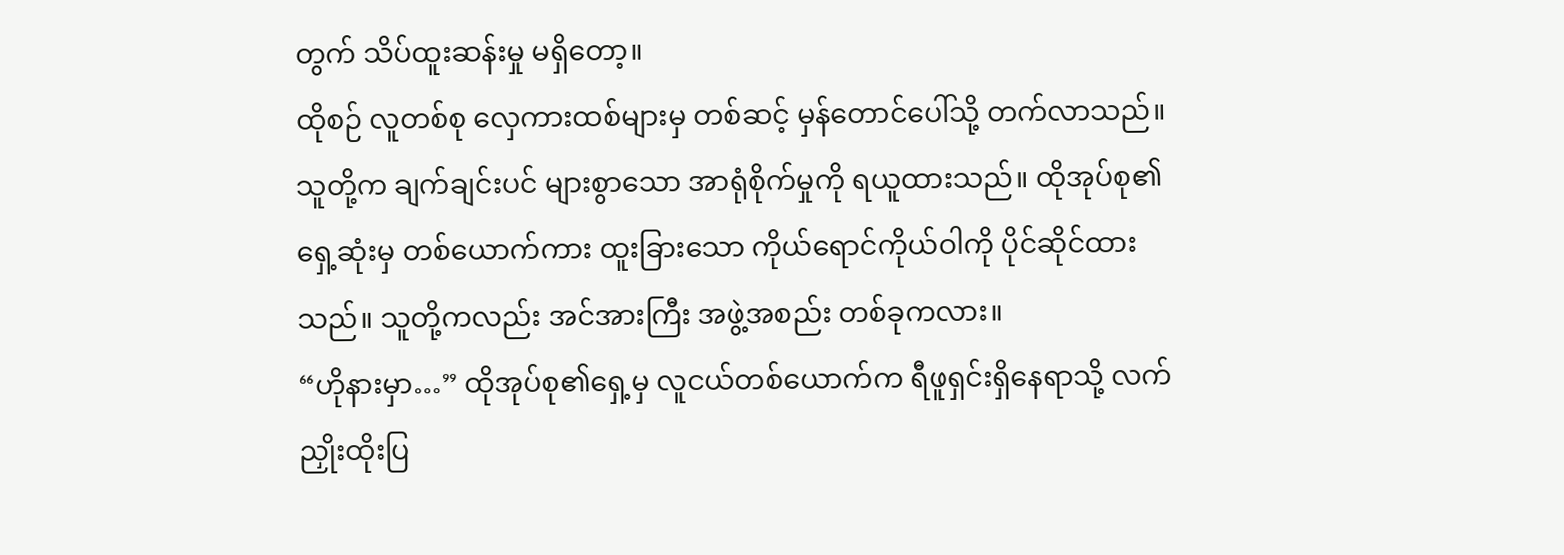တွက် သိပ်ထူးဆန်းမှု မရှိတော့။
ထိုစဉ် လူတစ်စု လှေကားထစ်များမှ တစ်ဆင့် မှန်တောင်ပေါ်သို့ တက်လာသည်။ သူတို့က ချက်ချင်းပင် များစွာသော အာရုံစိုက်မှုကို ရယူထားသည်။ ထိုအုပ်စု၏ ရှေ့ဆုံးမှ တစ်ယောက်ကား ထူးခြားသော ကိုယ်ရောင်ကိုယ်ဝါကို ပိုင်ဆိုင်ထားသည်။ သူတို့ကလည်း အင်အားကြီး အဖွဲ့အစည်း တစ်ခုကလား။
“ဟိုနားမှာ…” ထိုအုပ်စု၏ရှေ့မှ လူငယ်တစ်ယောက်က ရီဖူရှင်းရှိနေရာသို့ လက်ညှိုးထိုးပြ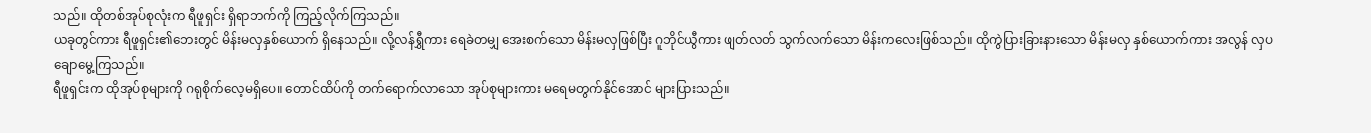သည်။ ထိုတစ်အုပ်စုလုံးက ရီဖူရှင်း ရှိရာဘက်ကို ကြည့်လိုက်ကြသည်။
ယခုတွင်ကား ရီဖူရှင်း၏ဘေးတွင် မိန်းမလှနှစ်ယောက် ရှိနေသည်။ လို့လန်ရွှီကား ရေခဲတမျှ အေးစက်သော မိန်းမလှဖြစ်ပြီး ဂူဘိုင်ယွီကား ဖျတ်လတ် သွက်လက်သော မိန်းကလေးဖြစ်သည်။ ထိုကွဲပြားခြားနားသော မိန်းမလှ နှစ်ယောက်ကား အလွန် လှပချောမွေ့ကြသည်။
ရီဖူရှင်းက ထိုအုပ်စုများကို ဂရုစိုက်လေ့မရှိပေ။ တောင်ထိပ်ကို တက်ရောက်လာသော အုပ်စုများကား မရေမတွက်နိုင်အောင် များပြားသည်။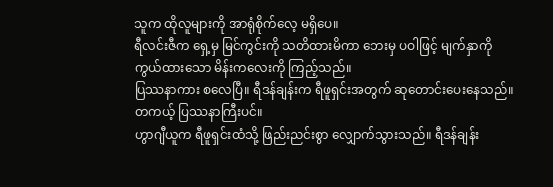သူက ထိုလူများကို အာရုံစိုက်လေ့ မရှိပေ။
ရီလင်းဇီက ရှေ့မှ မြင်ကွင်းကို သတိထားမိကာ ဘေးမှ ပဝါဖြင့် မျက်နှာကို ကွယ်ထားသော မိန်းကလေးကို ကြည့်သည်။
ပြဿနာကား စလေပြီ။ ရီဒန်ချန်းက ရီဖူရှင်းအတွက် ဆုတောင်းပေးနေသည်။
တကယ့် ပြဿနာကြီးပင်။
ဟွာဂျီယူက ရီဖူရှင်းထံသို့ ဖြည်းညင်းစွာ လျှောက်သွားသည်။ ရီဒန်ချန်း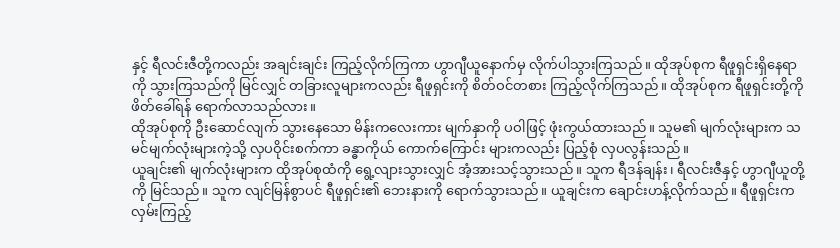နှင့် ရီလင်းဇီတို့ကလည်း အချင်းချင်း ကြည့်လိုက်ကြကာ ဟွာဂျီယူနောက်မှ လိုက်ပါသွားကြသည်။ ထိုအုပ်စုက ရီဖူရှင်းရှိနေရာကို သွားကြသည်ကို မြင်လျှင် တခြားလူများကလည်း ရီဖူရှင်းကို စိတ်ဝင်တစား ကြည့်လိုက်ကြသည်။ ထိုအုပ်စုက ရီဖူရှင်းတို့ကို ဖိတ်ခေါ်ရန် ရောက်လာသည်လား။
ထိုအုပ်စုကို ဦးဆောင်လျက် သွားနေသော မိန်းကလေးကား မျက်နှာကို ပဝါဖြင့် ဖုံးကွယ်ထားသည်။ သူမ၏ မျက်လုံးများက သမင်မျက်လုံးများကဲ့သို့ လှပဝိုင်းစက်ကာ ခန္ဓာကိုယ် ကောက်ကြောင်း များကလည်း ပြည့်စုံ လှပလွန်းသည်။
ယူချင်း၏ မျက်လုံးများက ထိုအုပ်စုထံကို ရွေ့လျားသွားလျှင် အံ့အားသင့်သွားသည်။ သူက ရီဒန်ချန်း၊ ရီလင်းဇီနှင့် ဟွာဂျီယူတို့ကို မြင်သည်။ သူက လျင်မြန်စွာပင် ရီဖူရှင်း၏ ဘေးနားကို ရောက်သွားသည်။ ယူချင်းက ချောင်းဟန့်လိုက်သည်။ ရီဖူရှင်းက လှမ်းကြည့်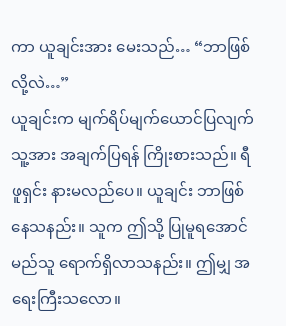ကာ ယူချင်းအား မေးသည်… “ဘာဖြစ်လို့လဲ…”
ယူချင်းက မျက်ရိပ်မျက်ယောင်ပြလျက် သူ့အား အချက်ပြရန် ကြိုးစားသည်။ ရီဖူရှင်း နားမလည်ပေ။ ယူချင်း ဘာဖြစ်နေသနည်း။ သူက ဤသို့ ပြုမူရအောင် မည်သူ ရောက်ရှိလာသနည်း။ ဤမျှ အရေးကြီးသလော။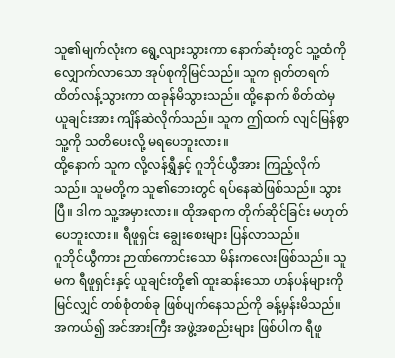သူ၏မျက်လုံးက ရွေ့လျားသွားကာ နောက်ဆုံးတွင် သူ့ထံကို လျှောက်လာသော အုပ်စုကိုမြင်သည်။ သူက ရုတ်တရက် ထိတ်လန့်သွားကာ ထခုန်မိသွားသည်။ ထို့နောက် စိတ်ထဲမှ ယူချင်းအား ကျိန်ဆဲလိုက်သည်။ သူက ဤထက် လျင်မြန်စွာ သူ့ကို သတိပေးလို့ မရပေဘူးလား။
ထို့နောက် သူက လို့လန်ရွှီနှင့် ဂူဘိုင်ယွီအား ကြည့်လိုက်သည်။ သူမတို့က သူ၏ဘေးတွင် ရပ်နေဆဲဖြစ်သည်။ သွားပြီ။ ဒါက သူ့အမှားလား။ ထိုအရာက တိုက်ဆိုင်ခြင်း မဟုတ်ပေဘူးလား။ ရီဖူရှင်း ချွေးစေးများ ပြန်လာသည်။
ဂူဘိုင်ယွီကား ဉာဏ်ကောင်းသော မိန်းကလေးဖြစ်သည်။ သူမက ရီဖူရှင်းနှင့် ယူချင်းတို့၏ ထူးဆန်းသော ဟန်ပန်များကို မြင်လျှင် တစ်စုံတစ်ခု ဖြစ်ပျက်နေသည်ကို ခန့်မှန်းမိသည်။ အကယ်၍ အင်အားကြီး အဖွဲ့အစည်းများ ဖြစ်ပါက ရီဖူ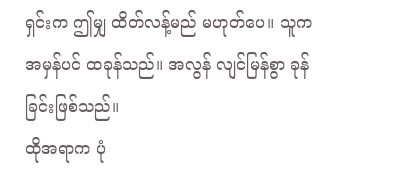ရှင်းက ဤမျှ ထိတ်လန့်မည် မဟုတ်ပေ။ သူက အမှန်ပင် ထခုန်သည်။ အလွန် လျင်မြန်စွာ ခုန်ခြင်းဖြစ်သည်။
ထိုအရာက ပုံ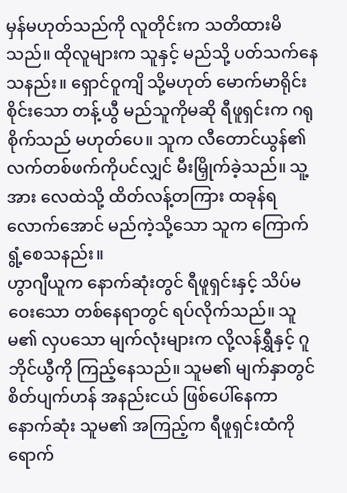မှန်မဟုတ်သည်ကို လူတိုင်းက သတိထားမိသည်။ ထိုလူများက သူနှင့် မည်သို့ ပတ်သက်နေသနည်း။ ရှောင်ဝူကျိ သို့မဟုတ် မောက်မာရိုင်းစိုင်းသော တန့်ယွီ မည်သူကိုမဆို ရီဖူရှင်းက ဂရုစိုက်သည် မဟုတ်ပေ။ သူက လီတောင်ယွန်၏ လက်တစ်ဖက်ကိုပင်လျှင် မီးမြှိုက်ခဲ့သည်။ သူ့အား လေထဲသို့ ထိတ်လန့်တကြား ထခုန်ရလောက်အောင် မည်ကဲ့သို့သော သူက ကြောက်ရွံ့စေသနည်း။
ဟွာဂျီယူက နောက်ဆုံးတွင် ရီဖူရှင်းနှင့် သိပ်မဝေးသော တစ်နေရာတွင် ရပ်လိုက်သည်။ သူမ၏ လှပသော မျက်လုံးများက လို့လန်ရွှီနှင့် ဂူဘိုင်ယွီကို ကြည့်နေသည်။ သူမ၏ မျက်နှာတွင် စိတ်ပျက်ဟန် အနည်းငယ် ဖြစ်ပေါ်နေကာ နောက်ဆုံး သူမ၏ အကြည့်က ရီဖူရှင်းထံကို ရောက်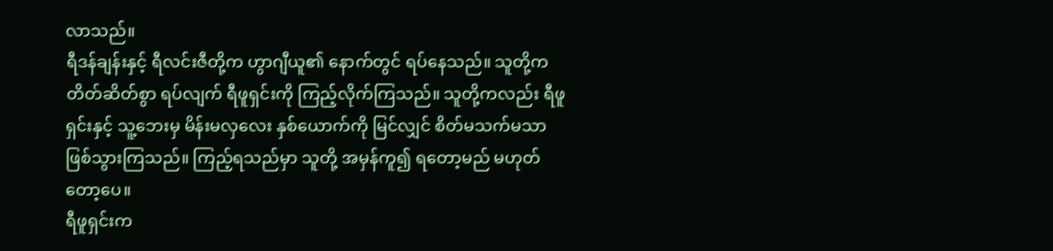လာသည်။
ရီဒန်ချန်းနှင့် ရီလင်းဇီတို့က ဟွာဂျီယူ၏ နောက်တွင် ရပ်နေသည်။ သူတို့က တိတ်ဆိတ်စွာ ရပ်လျက် ရီဖူရှင်းကို ကြည့်လိုက်ကြသည်။ သူတို့ကလည်း ရီဖူရှင်းနှင့် သူ့ဘေးမှ မိန်းမလှလေး နှစ်ယောက်ကို မြင်လျှင် စိတ်မသက်မသာ ဖြစ်သွားကြသည်။ ကြည့်ရသည်မှာ သူတို့ အမှန်ကူ၍ ရတော့မည် မဟုတ်တော့ပေ။
ရီဖူရှင်းက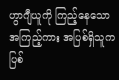ဟွာဂျီယူကို ကြည့်နေသော အကြည့်ကား အပြစ်ရှိသူက ပြစ်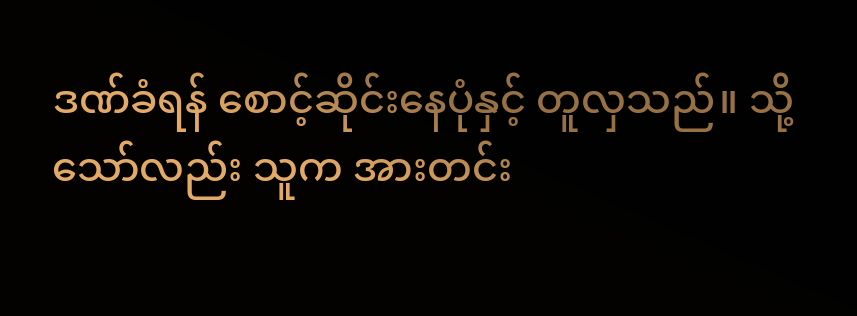ဒဏ်ခံရန် စောင့်ဆိုင်းနေပုံနှင့် တူလှသည်။ သို့သော်လည်း သူက အားတင်း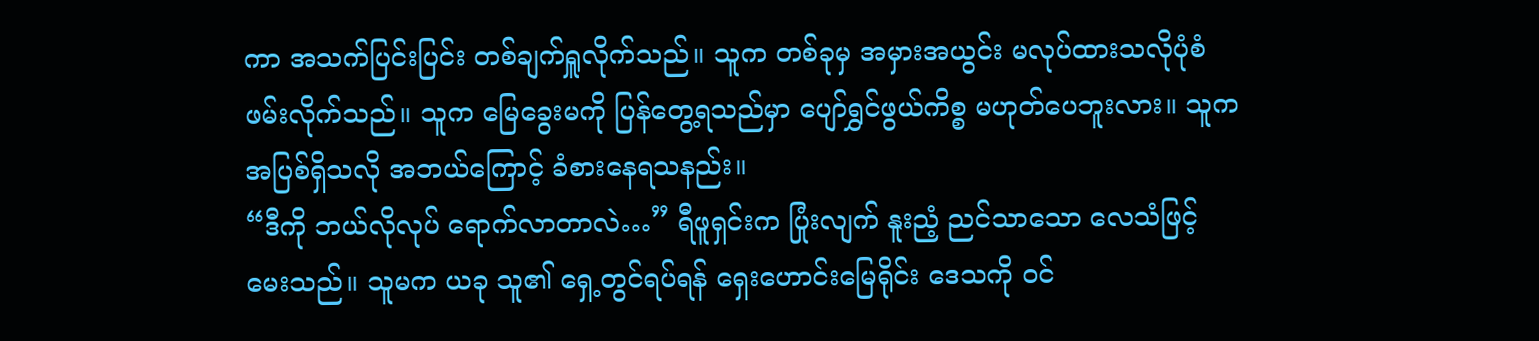ကာ အသက်ပြင်းပြင်း တစ်ချက်ရှူလိုက်သည်။ သူက တစ်ခုမှ အမှားအယွင်း မလုပ်ထားသလိုပုံစံ ဖမ်းလိုက်သည်။ သူက မြေခွေးမကို ပြန်တွေ့ရသည်မှာ ပျော်ရွှင်ဖွယ်ကိစ္စ မဟုတ်ပေဘူးလား။ သူက အပြစ်ရှိသလို အဘယ်ကြောင့် ခံစားနေရသနည်း။
“ဒီကို ဘယ်လိုလုပ် ရောက်လာတာလဲ…” ရီဖူရှင်းက ပြုံးလျက် နူးညံ့ ညင်သာသော လေသံဖြင့် မေးသည်။ သူမက ယခု သူ၏ ရှေ့တွင်ရပ်ရန် ရှေးဟောင်းမြေရိုင်း ဒေသကို ဝင်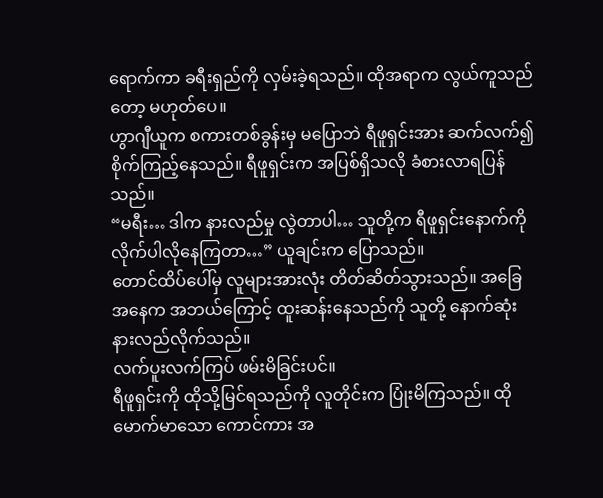ရောက်ကာ ခရီးရှည်ကို လှမ်းခဲ့ရသည်။ ထိုအရာက လွယ်ကူသည်တော့ မဟုတ်ပေ။
ဟွာဂျီယူက စကားတစ်ခွန်းမှ မပြောဘဲ ရီဖူရှင်းအား ဆက်လက်၍ စိုက်ကြည့်နေသည်။ ရီဖူရှင်းက အပြစ်ရှိသလို ခံစားလာရပြန်သည်။
“မရီး… ဒါက နားလည်မှု လွဲတာပါ… သူတို့က ရီဖူရှင်းနောက်ကို လိုက်ပါလိုနေကြတာ…” ယူချင်းက ပြောသည်။
တောင်ထိပ်ပေါ်မှ လူများအားလုံး တိတ်ဆိတ်သွားသည်။ အခြေအနေက အဘယ်ကြောင့် ထူးဆန်းနေသည်ကို သူတို့ နောက်ဆုံး နားလည်လိုက်သည်။
လက်ပူးလက်ကြပ် ဖမ်းမိခြင်းပင်။
ရီဖူရှင်းကို ထိုသို့မြင်ရသည်ကို လူတိုင်းက ပြုံးမိကြသည်။ ထိုမောက်မာသော ကောင်ကား အ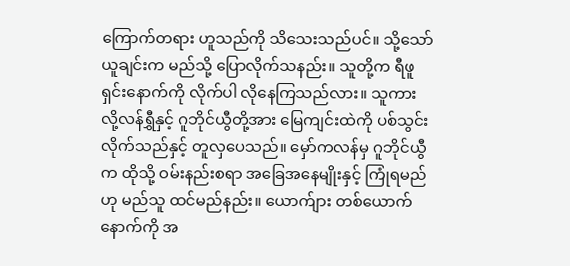ကြောက်တရား ဟူသည်ကို သိသေးသည်ပင်။ သို့သော် ယူချင်းက မည်သို့ ပြောလိုက်သနည်း။ သူတို့က ရီဖူရှင်းနောက်ကို လိုက်ပါ လိုနေကြသည်လား။ သူကား လို့လန်ရွှီနှင့် ဂူဘိုင်ယွီတို့အား မြေကျင်းထဲကို ပစ်သွင်းလိုက်သည်နှင့် တူလှပေသည်။ မှော်ကလန်မှ ဂူဘိုင်ယွီက ထိုသို့ ဝမ်းနည်းစရာ အခြေအနေမျိုးနှင့် ကြုံရမည်ဟု မည်သူ ထင်မည်နည်း။ ယောက်ျား တစ်ယောက်နောက်ကို အ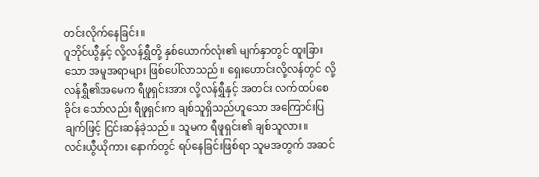တင်းလိုက်နေခြင်း။
ဂူဘိုင်ယွီနှင့် လို့လန်ရွှီတို့ နှစ်ယောက်လုံး၏ မျက်နှာတွင် ထူးခြားသော အမူအရာများ ဖြစ်ပေါ်လာသည်။ ရှေးဟောင်းလို့လန်တွင် လို့လန်ရွှီ၏အမေက ရီဖူရှင်းအား လို့လန်ရွှီနှင့် အတင်း လက်ထပ်စေခိုင်း သော်လည်း ရီဖူရှင်းက ချစ်သူရှိသည်ဟူသော အကြောင်းပြချက်ဖြင့် ငြင်းဆန်ခဲ့သည်။ သူမက ရီဖူရှင်း၏ ချစ်သူလား။
လင်းယွီယိုကား နောက်တွင် ရပ်နေခြင်းဖြစ်ရာ သူမအတွက် အဆင်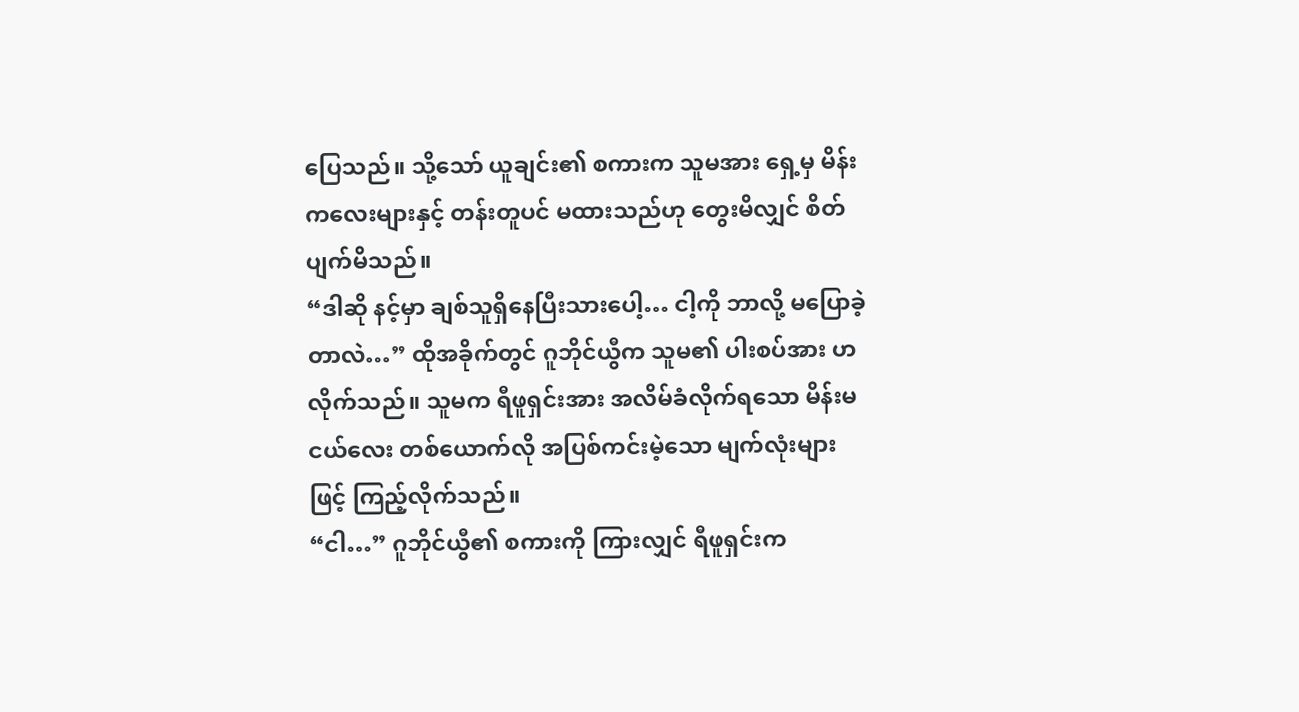ပြေသည်။ သို့သော် ယူချင်း၏ စကားက သူမအား ရှေ့မှ မိန်းကလေးများနှင့် တန်းတူပင် မထားသည်ဟု တွေးမိလျှင် စိတ်ပျက်မိသည်။
“ဒါဆို နင့်မှာ ချစ်သူရှိနေပြီးသားပေါ့… ငါ့ကို ဘာလို့ မပြောခဲ့တာလဲ…” ထိုအခိုက်တွင် ဂူဘိုင်ယွီက သူမ၏ ပါးစပ်အား ဟလိုက်သည်။ သူမက ရီဖူရှင်းအား အလိမ်ခံလိုက်ရသော မိန်းမငယ်လေး တစ်ယောက်လို အပြစ်ကင်းမဲ့သော မျက်လုံးများဖြင့် ကြည့်လိုက်သည်။
“ငါ…” ဂူဘိုင်ယွီ၏ စကားကို ကြားလျှင် ရီဖူရှင်းက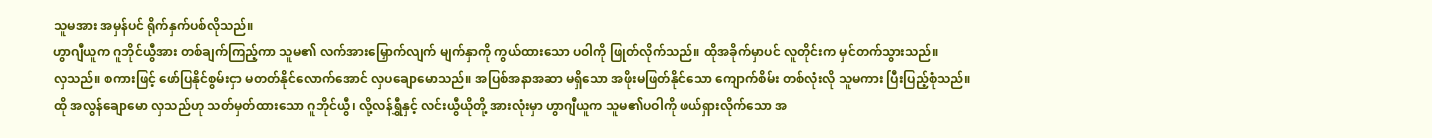သူမအား အမှန်ပင် ရိုက်နှက်ပစ်လိုသည်။
ဟွာဂျီယူက ဂူဘိုင်ယွီအား တစ်ချက်ကြည့်ကာ သူမ၏ လက်အားမြှောက်လျက် မျက်နှာကို ကွယ်ထားသော ပဝါကို ဖြုတ်လိုက်သည်။ ထိုအခိုက်မှာပင် လူတိုင်းက မှင်တက်သွားသည်။
လှသည်။ စကားဖြင့် ဖော်ပြနိုင်စွမ်းငှာ မတတ်နိုင်လောက်အောင် လှပချောမောသည်။ အပြစ်အနာအဆာ မရှိသော အဖိုးမဖြတ်နိုင်သော ကျောက်စိမ်း တစ်လုံးလို သူမကား ပြီးပြည့်စုံသည်။
ထို အလွန်ချောမော လှသည်ဟု သတ်မှတ်ထားသော ဂူဘိုင်ယွီ၊ လို့လန်ရွှီနှင့် လင်းယွီယိုတို့ အားလုံးမှာ ဟွာဂျီယူက သူမ၏ပဝါကို ဖယ်ရှားလိုက်သော အ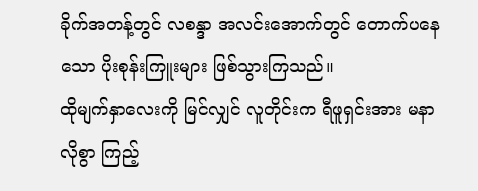ခိုက်အတန့်တွင် လစန္ဒာ အလင်းအောက်တွင် တောက်ပနေသော ပိုးစုန်းကြူးများ ဖြစ်သွားကြသည်။
ထိုမျက်နှာလေးကို မြင်လျှင် လူတိုင်းက ရီဖူရှင်းအား မနာလိုစွာ ကြည့်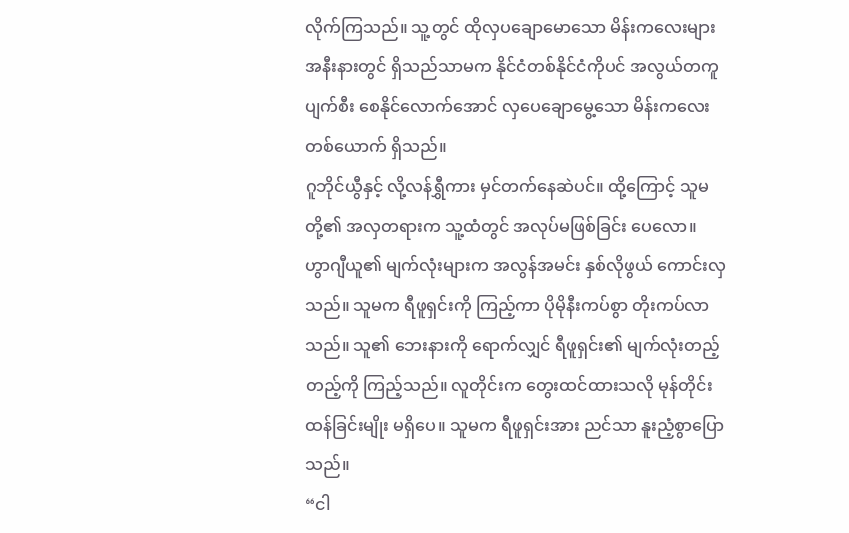လိုက်ကြသည်။ သူ့တွင် ထိုလှပချောမောသော မိန်းကလေးများ အနီးနားတွင် ရှိသည်သာမက နိုင်ငံတစ်နိုင်ငံကိုပင် အလွယ်တကူ ပျက်စီး စေနိုင်လောက်အောင် လှပေချောမွေ့သော မိန်းကလေး တစ်ယောက် ရှိသည်။
ဂူဘိုင်ယွီနှင့် လို့လန်ရွှီကား မှင်တက်နေဆဲပင်။ ထို့ကြောင့် သူမတို့၏ အလှတရားက သူ့ထံတွင် အလုပ်မဖြစ်ခြင်း ပေလော။
ဟွာဂျီယူ၏ မျက်လုံးများက အလွန်အမင်း နှစ်လိုဖွယ် ကောင်းလှသည်။ သူမက ရီဖူရှင်းကို ကြည့်ကာ ပိုမိုနီးကပ်စွာ တိုးကပ်လာသည်။ သူ၏ ဘေးနားကို ရောက်လျှင် ရီဖူရှင်း၏ မျက်လုံးတည့်တည့်ကို ကြည့်သည်။ လူတိုင်းက တွေးထင်ထားသလို မုန်တိုင်းထန်ခြင်းမျိုး မရှိပေ။ သူမက ရီဖူရှင်းအား ညင်သာ နူးညံ့စွာပြောသည်။
“ငါ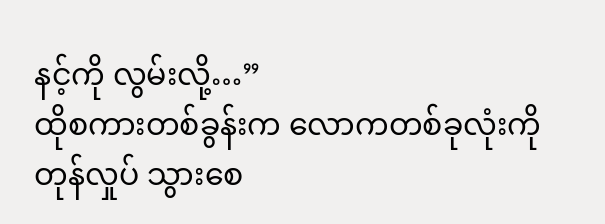နင့်ကို လွမ်းလို့…”
ထိုစကားတစ်ခွန်းက လောကတစ်ခုလုံးကို တုန်လှုပ် သွားစေ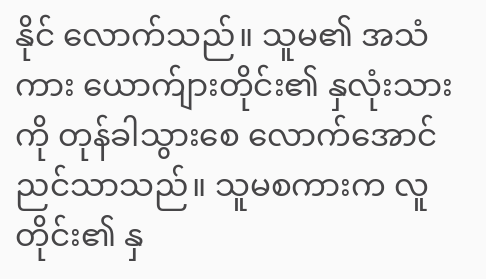နိုင် လောက်သည်။ သူမ၏ အသံကား ယောက်ျားတိုင်း၏ နှလုံးသားကို တုန်ခါသွားစေ လောက်အောင် ညင်သာသည်။ သူမစကားက လူတိုင်း၏ နှ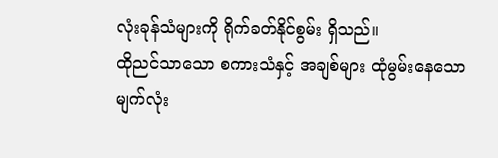လုံးခုန်သံများကို ရိုက်ခတ်နိုင်စွမ်း ရှိသည်။
ထိုညင်သာသော စကားသံနှင့် အချစ်များ ထုံမွမ်းနေသော မျက်လုံး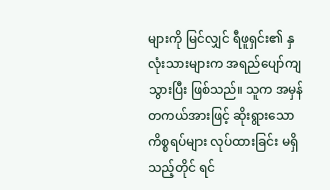များကို မြင်လျှင် ရီဖူရှင်း၏ နှလုံးသားများက အရည်ပျော်ကျသွားပြီး ဖြစ်သည်။ သူက အမှန်တကယ်အားဖြင့် ဆိုးရွားသော ကိစ္စရပ်များ လုပ်ထားခြင်း မရှိသည့်တိုင် ရင်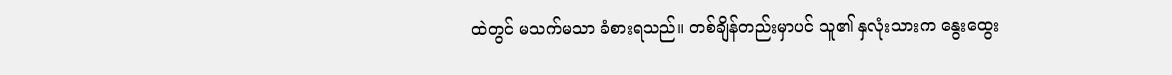ထဲတွင် မသက်မသာ ခံစားရသည်။ တစ်ချိန်တည်းမှာပင် သူ၏ နှလုံးသားက နွေးထွေး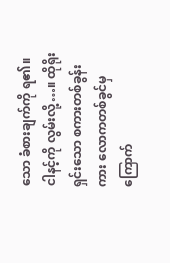သော ခံစားချက်ကို ရ၏။
ငါနင့်ကို လွမ်းလို့…။ ထိုရိုးရှင်းသော စကားတစ်ခွန်းကား လောကတစ်ခွင်မှ ကြောက်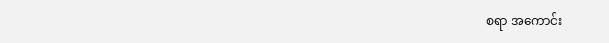စရာ အကောင်း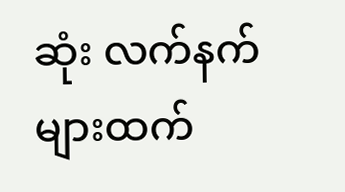ဆုံး လက်နက်များထက်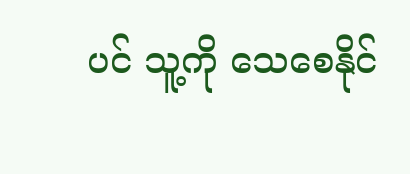ပင် သူ့ကို သေစေနိုင်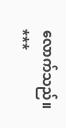လောက်သည်။
***